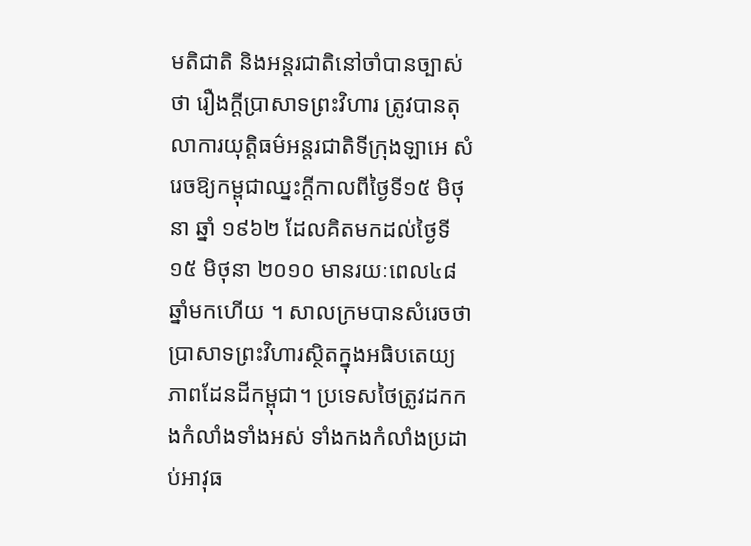មតិជាតិ និងអន្ដរជាតិនៅចាំបានច្បាស់ថា រឿងក្ដីប្រាសាទព្រះវិហារ ត្រូវបានតុលាការយុត្ដិធម៌អន្ដរជាតិទីក្រុងឡាអេ សំរេចឱ្យកម្ពុជាឈ្នះក្ដីកាលពីថ្ងៃទី១៥ មិថុនា ឆ្នាំ ១៩៦២ ដែលគិតមកដល់ថ្ងៃទី១៥ មិថុនា ២០១០ មានរយៈពេល៤៨ឆ្នាំមកហើយ ។ សាលក្រមបានសំរេចថា ប្រាសាទព្រះវិហារស្ថិតក្នុងអធិបតេយ្យភាពដែនដីកម្ពុជា។ ប្រទេសថៃត្រូវដកកងកំលាំងទាំងអស់ ទាំងកងកំលាំងប្រដាប់អាវុធ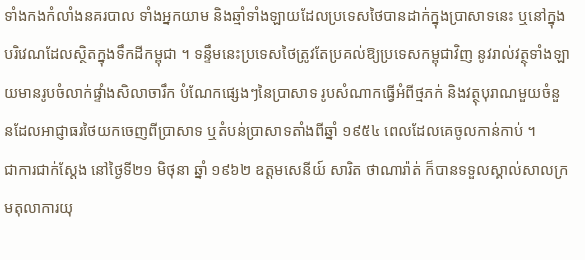ទាំងកងកំលាំងនគរបាល ទាំងអ្នកយាម និងឆ្មាំទាំងឡាយដែលប្រទេសថៃបានដាក់ក្នុងប្រាសាទនេះ ឬនៅក្នុងបរិវេណដែលស្ថិតក្នុងទឹកដីកម្ពុជា ។ ទន្ទឹមនេះប្រទេសថៃត្រូវតែប្រគល់ឱ្យប្រទេសកម្ពុជាវិញ នូវរាល់វត្ថុទាំងឡាយមានរូបចំលាក់ផ្ទាំងសិលាចារឹក បំណែកផ្សេងៗនៃប្រាសាទ រូបសំណាកធ្វើអំពីថ្មភក់ និងវត្ថុបុរាណមួយចំនួនដែលអាជ្ញាធរថៃយកចេញពីប្រាសាទ ឬតំបន់ប្រាសាទតាំងពីឆ្នាំ ១៩៥៤ ពេលដែលគេចូលកាន់កាប់ ។
ជាការជាក់ស្ដែង នៅថ្ងៃទី២១ មិថុនា ឆ្នាំ ១៩៦២ ឧត្ដមសេនីយ៍ សារិត ថាណារ៉ាត់ ក៏បានទទួលស្គាល់សាលក្រមតុលាការយុ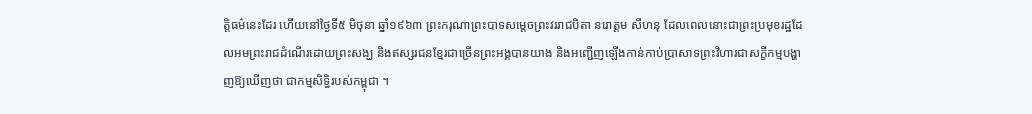ត្ដិធម៌នេះដែរ ហើយនៅថ្ងៃទី៥ មិថុនា ឆ្នាំ១៩៦៣ ព្រះករុណាព្រះបាទសម្ដេចព្រះវររាជបិតា នរោត្ដម សីហនុ ដែលពេលនោះជាព្រះប្រមុខរដ្ឋដែលអមព្រះរាជដំណើរដោយព្រះសង្ឃ និងឥស្សរជនខ្មែរជាច្រើនព្រះអង្គបានយាង និងអញ្ជើញឡើងកាន់កាប់ប្រាសាទព្រះវិហារជាសក្ខីកម្មបង្ហាញឱ្យឃើញថា ជាកម្មសិទ្ធិរបស់កម្ពុជា ។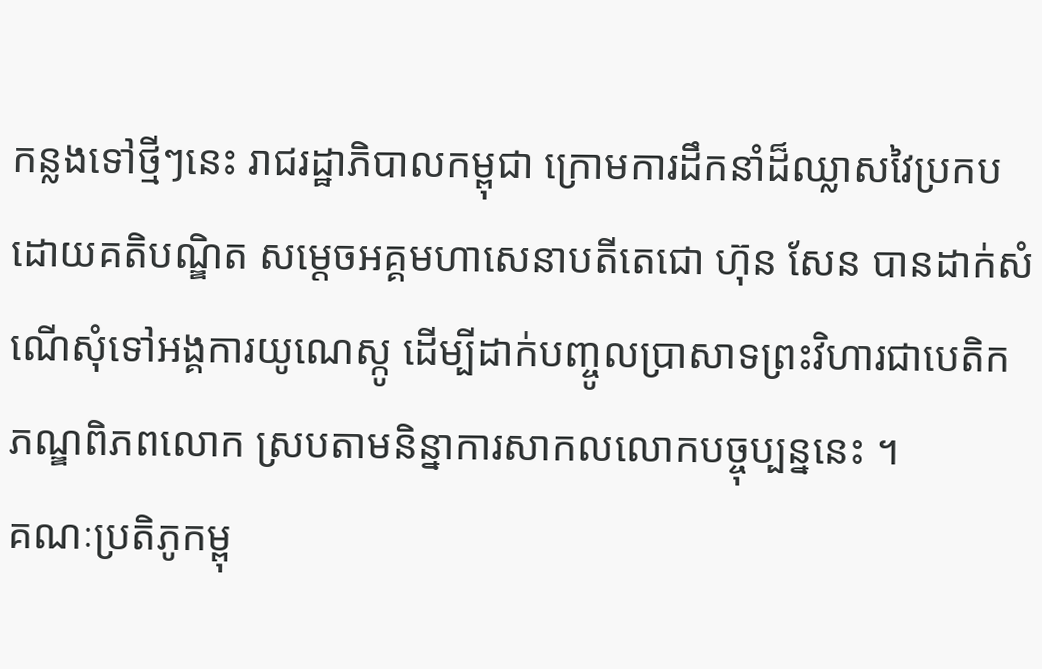កន្លងទៅថ្មីៗនេះ រាជរដ្ឋាភិបាលកម្ពុជា ក្រោមការដឹកនាំដ៏ឈ្លាសវៃប្រកបដោយគតិបណ្ឌិត សម្ដេចអគ្គមហាសេនាបតីតេជោ ហ៊ុន សែន បានដាក់សំណើសុំទៅអង្គការយូណេស្កូ ដើម្បីដាក់បញ្ចូលប្រាសាទព្រះវិហារជាបេតិកភណ្ឌពិភពលោក ស្របតាមនិន្នាការសាកលលោកបច្ចុប្បន្ននេះ ។
គណៈប្រតិភូកម្ពុ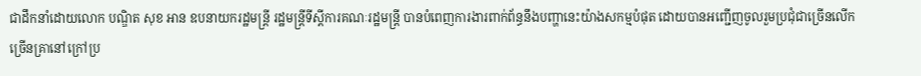ជាដឹកនាំដោយលោក បណ្ឌិត សុខ អាន ឧបនាយករដ្ឋមន្ដ្រី រដ្ឋមន្ដ្រីទីស្ដីការគណៈរដ្ឋមន្ដ្រី បានបំពេញការងារពាក់ព័ន្ធនឹងបញ្ហានេះយ៉ាងសកម្មបំផុត ដោយបានអញ្ជើញចូលរួមប្រជុំជាច្រើនលើកច្រើនគ្រានៅក្រៅប្រ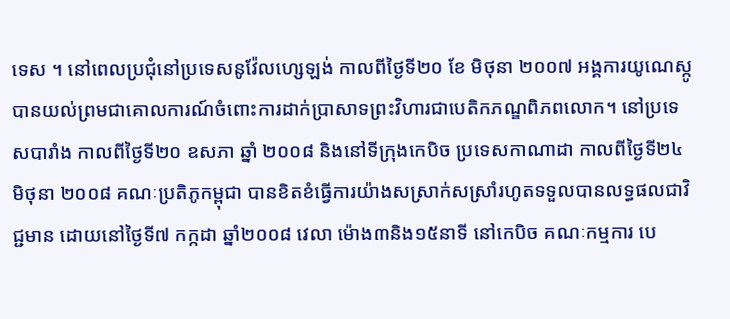ទេស ។ នៅពេលប្រជុំនៅប្រទេសនូវ៉ែលហ្សេឡង់ កាលពីថ្ងៃទី២០ ខែ មិថុនា ២០០៧ អង្គការយូណេស្កូ បានយល់ព្រមជាគោលការណ៍ចំពោះការដាក់ប្រាសាទព្រះវិហារជាបេតិកភណ្ឌពិភពលោក។ នៅប្រទេសបារាំង កាលពីថ្ងៃទី២០ ឧសភា ឆ្នាំ ២០០៨ និងនៅទីក្រុងកេបិច ប្រទេសកាណាដា កាលពីថ្ងៃទី២៤ មិថុនា ២០០៨ គណៈប្រតិភូកម្ពុជា បានខិតខំធ្វើការយ៉ាងសស្រាក់សស្រាំរហូតទទួលបានលទ្ធផលជាវិជ្ជមាន ដោយនៅថ្ងៃទី៧ កក្កដា ឆ្នាំ២០០៨ វេលា ម៉ោង៣និង១៥នាទី នៅកេបិច គណៈកម្មការ បេ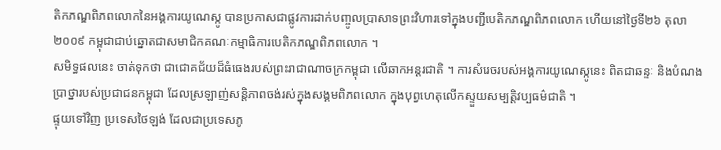តិកភណ្ឌពិភពលោកនៃអង្គការយូណេស្កូ បានប្រកាសជាផ្លូវការដាក់បញ្ចូលប្រាសាទព្រះវិហារទៅក្នុងបញ្ជីបេតិកភណ្ឌពិភពលោក ហើយនៅថ្ងៃទី២៦ តុលា ២០០៩ កម្ពុជាជាប់ឆ្នោតជាសមាជិកគណៈកម្មាធិការបេតិកភណ្ឌពិភពលោក ។
សមិទ្ធផលនេះ ចាត់ទុកថា ជាជោគជ័យដ៏ធំធេងរបស់ព្រះរាជាណាចក្រកម្ពុជា លើឆាកអន្ដរជាតិ ។ ការសំរេចរបស់អង្គការយូណេស្កូនេះ ពិតជាឆន្ទៈ និងបំណងប្រាថ្នារបស់ប្រជាជនកម្ពុជា ដែលស្រឡាញ់សន្ដិភាពចង់រស់ក្នុងសង្គមពិភពលោក ក្នុងបុព្វហេតុលើកស្ទួយសម្បត្ដិវប្បធម៌ជាតិ ។
ផ្ទុយទៅវិញ ប្រទេសថៃឡង់ ដែលជាប្រទេសភូ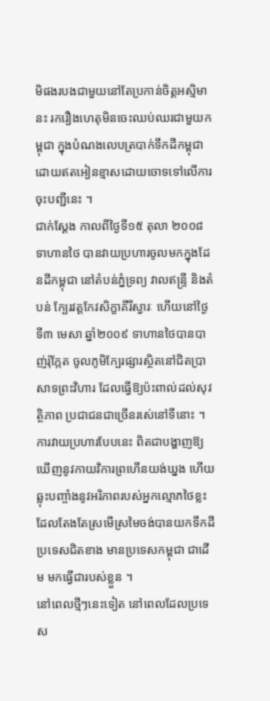មិផងរបងជាមួយនៅតែប្រកាន់ចិត្ដអស្មិមានះ រករឿងហេតុមិនចេះឈប់ឈរជាមួយកម្ពុជា ក្នុងបំណងលេបត្របាក់ទឹកដីកម្ពុជា ដោយឥតអៀនខ្មាសដោយចោទទៅលើការចុះបញ្ជីនេះ ។
ជាក់ស្ដែង កាលពីថ្ងៃទី១៥ តុលា ២០០៨ ទាហានថៃ បានវាយប្រហារចូលមកក្នុងដែនដីកម្ពុជា នៅតំបន់ភ្នំទ្រព្យ វាលឥន្ទ្រី និងតំបន់ ក្បែរវត្ដកែវសិក្ខាគីរីស្វារៈ ហើយនៅថ្ងៃទី៣ មេសា ឆ្នាំ២០០៩ ទាហានថៃបានបាញ់រ៉ុក្កែត ចូលភូមិក្បែរផ្សារស្ថិតនៅជិតប្រាសាទព្រះវិហារ ដែលធ្វើឱ្យប៉ះពាល់ដល់សុវត្ថិភាព ប្រជាជនជាច្រើនរសេ់នៅទីនោះ ។
ការវាយប្រហារបែបនេះ ពិតជាបង្ហាញឱ្យឃើញនូវកាយវិការព្រហើនយង់ឃ្នង ហើយឆ្លុះបញ្ចាំងនូវអរិភាពរបស់អ្នកល្មោភថៃខ្លះ ដែលតែងតែស្រមើស្រមៃចង់បានយកទឹកដីប្រទេសជិតខាង មានប្រទេសកម្ពុជា ជាដើម មកធ្វើជារបស់ខ្លួន ។
នៅពេលថ្មីៗនេះទៀត នៅពេលដែលប្រទេស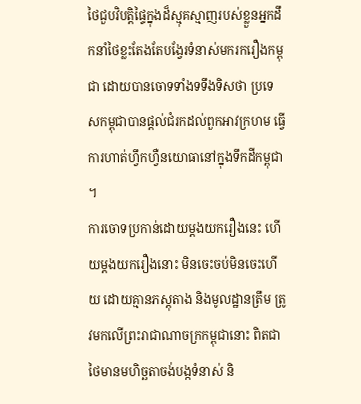ថៃជួបវិបត្ដិផ្ទៃក្នុងដ៏ស្មុគស្មាញរបស់ខ្លួនអ្នកដឹកនាំថៃខ្លះតែងតែបង្វែរទំនាស់មករករឿងកម្ពុជា ដោយបានចោទទាំងទទឹងទិសថា ប្រទេសកម្ពុជាបានផ្ដល់ជំរកដល់ពួកអាវក្រហម ធ្វើការហាត់ហ្វឹកហ្វឺនយោធានៅក្នុងទឹកដីកម្ពុជា ។
ការចោទប្រកាន់ដោយម្ដងយករឿងនេះ ហើយម្ដងយករឿងនោះ មិនចេះចប់មិនចេះហើយ ដោយគ្មានភស្ដុតាង និងមូលដ្ឋានត្រឹម ត្រូវមកលើព្រះរាជាណាចក្រកម្ពុជានោះ ពិតជាថៃមានមហិច្ឆតាចង់បង្កទំនាស់ និ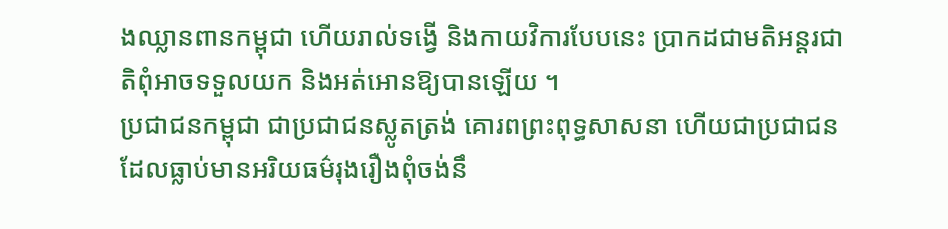ងឈ្លានពានកម្ពុជា ហើយរាល់ទង្វើ និងកាយវិការបែបនេះ ប្រាកដជាមតិអន្ដរជាតិពុំអាចទទួលយក និងអត់អោនឱ្យបានឡើយ ។
ប្រជាជនកម្ពុជា ជាប្រជាជនស្លូតត្រង់ គោរពព្រះពុទ្ធសាសនា ហើយជាប្រជាជនដែលធ្លាប់មានអរិយធម៌រុងរឿងពុំចង់នឹ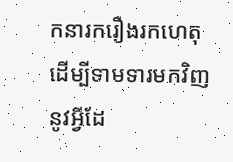កនារករឿងរកហេតុ ដើម្បីទាមទារមកវិញនូវអ្វីដែ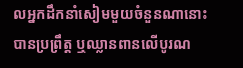លអ្នកដឹកនាំសៀមមួយចំនួនណានោះ បានប្រព្រឹត្ដ ឬឈ្លានពានលើបូរណ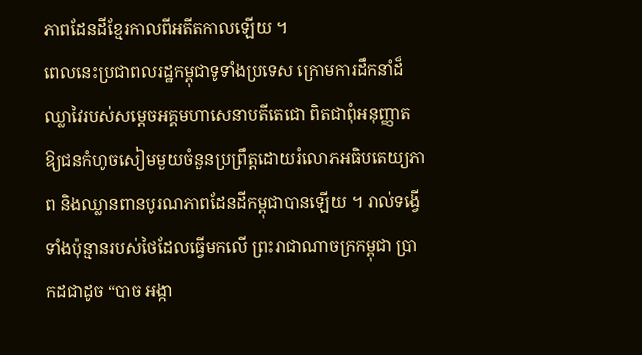ភាពដែនដីខ្មែរកាលពីអតីតកាលឡើយ ។
ពេលនេះប្រជាពលរដ្ឋកម្ពុជាទូទាំងប្រទេស ក្រោមការដឹកនាំដ៏ឈ្លាវៃរបស់សម្ដេចអគ្គមហាសេនាបតីតេជោ ពិតជាពុំអនុញ្ញាតឱ្យជនកំហូចសៀមមួយចំនួនប្រព្រឹត្ដដោយរំលោភអធិបតេយ្យភាព និងឈ្លានពានបូរណភាពដែនដីកម្ពុជាបានឡើយ ។ រាល់ទង្វើទាំងប៉ុន្មានរបស់ថៃដែលធ្វើមកលើ ព្រះរាជាណាចក្រកម្ពុជា ប្រាកដជាដូច “បាច អង្កា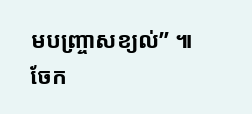មបញ្ច្រាសខ្យល់” ៕
ចែក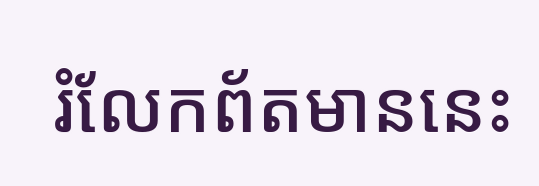រំលែកព័តមាននេះ